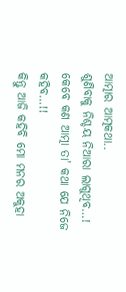ଆତ୍ମାର ଆତ୍ମକଥା..
ଶୁଣିବାକୁ ନିଶ୍ଚୟ ନିଆରା ଲାଗୁଥିବ…!
କେବେ କଣ ଆତ୍ମା ତା’ କଥା ଯେ ନିଜେ କହିବ…!!
କିନ୍ତୁ ଆଜି କହିବି ମୋ ମନର ଅକୁହା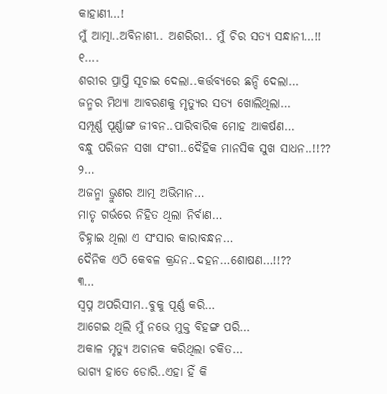କାହାଣୀ…!
ମୁଁ ଆତ୍ମା..ଅବିନାଶୀ.. ଅଶରିରୀ.. ମୁଁ ଚିର ସତ୍ୟ ସନ୍ଧାନୀ…!!
୧….
ଶରୀର ପ୍ରାପ୍ତି ସୂଚାଇ ଦେଲା..କର୍ତ୍ତବ୍ୟରେ ଛନ୍ଦି ଦେଲା…
ଜନ୍ମର ମିଥ୍ୟା ଆବରଣକୁ ମୃତ୍ୟୁର ସତ୍ୟ ଖୋଲିଥିଲା…
ସମ୍ପୂର୍ଣ୍ଣ ପୂର୍ଣ୍ଣାଙ୍ଗ ଜୀବନ..ପାରିବାରିକ ମୋହ ଆକର୍ଷଣ…
ବନ୍ଧୁ ପରିଜନ ସଖା ସଂଗୀ..ଦୈହିକ ମାନସିକ ସୁଖ ସାଧନ..!!??
୨…
ଅଜନ୍ମା ଭ୍ରୁଣର ଆତ୍ମ ଅଭିମାନ…
ମାତୃ ଗର୍ଭରେ ନିହିତ ଥିଲା ନିର୍ବାଣ…
ଚିହ୍ନାଇ ଥିଲା ଏ ସଂସାର କାରାବନ୍ଧନ…
ଦୈନିକ ଏଠି କେବଳ କ୍ରନ୍ଦନ..ଦହନ…ଶୋଷଣ…!!??
୩…
ସ୍ବପ୍ନ ଅପରିସୀମ..ବୁକୁ ପୂର୍ଣ୍ଣ କରି…
ଆଗେଇ ଥିଲି ମୁଁ ନଭେ ମୁକ୍ତ ବିହଙ୍ଗ ପରି…
ଅକାଳ ମୃତ୍ୟୁ ଅଚାନକ କରିଥିଲା ଚକିତ…
ଭାଗ୍ୟ ହାତେ ଡୋରି..ଏହା ହିଁ କି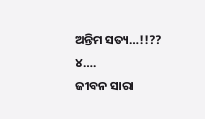ଅନ୍ତିମ ସତ୍ୟ…!!??
୪….
ଜୀବନ ସାରା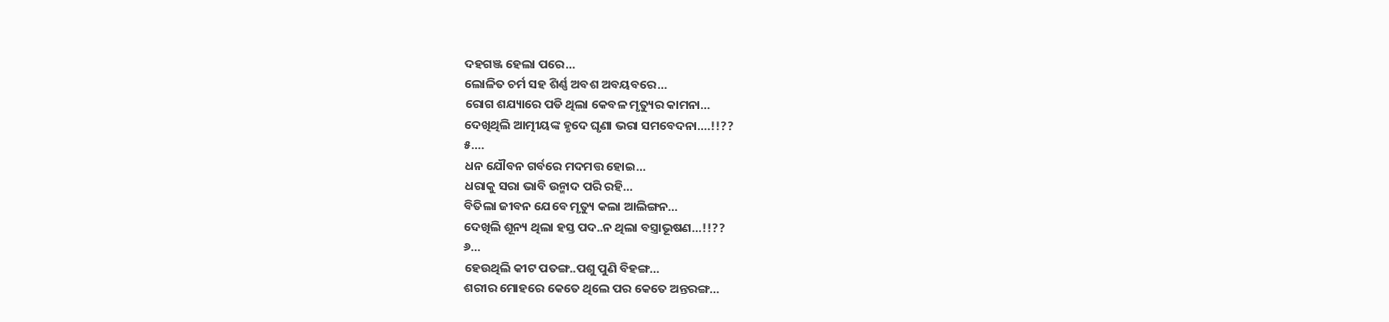ଦହଗଞ୍ଜ ହେଲା ପରେ…
ଲୋଳିତ ଚର୍ମ ସହ ଶିର୍ଣ୍ଣ ଅବଶ ଅବୟବରେ…
ରୋଗ ଶଯ୍ୟାରେ ପଡି ଥିଲା କେବଳ ମୃତ୍ୟୁର କାମନା…
ଦେଖିଥିଲି ଆତ୍ମୀୟଙ୍କ ହୃଦେ ଘୃଣା ଭରା ସମବେଦନା….!!??
୫….
ଧନ ଯୌବନ ଗର୍ବରେ ମଦମତ୍ତ ହୋଇ…
ଧରାକୁ ସରା ଭାବି ଉନ୍ମାଦ ପରି ରହି…
ବିତିଲା ଜୀବନ ଯେବେ ମୃତ୍ୟୁ କଲା ଆଲିଙ୍ଗନ…
ଦେଖିଲି ଶୂନ୍ୟ ଥିଲା ହସ୍ତ ପଦ..ନ ଥିଲା ବସ୍ତ୍ରାଭୂଷଣ…!!??
୬…
ହେଉଥିଲି କୀଟ ପତଙ୍ଗ..ପଶୁ ପୁଣି ବିହଙ୍ଗ…
ଶରୀର ମୋହରେ କେତେ ଥିଲେ ପର କେତେ ଅନ୍ତରଙ୍ଗ…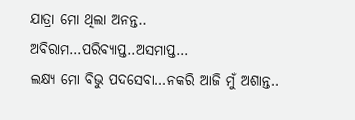ଯାତ୍ରା ମୋ ଥିଲା ଅନନ୍ତ.. ଅବିରାମ…ପରିବ୍ୟାପ୍ତ..ଅସମାପ୍ତ…
ଲକ୍ଷ୍ୟ ମୋ ବିଭୁ ପଦସେବା…ନକରି ଆଜି ମୁଁ ଅଶାନ୍ତ..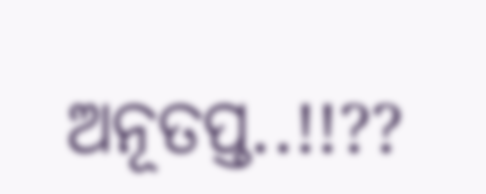ଅନୂତପ୍ତ..!!??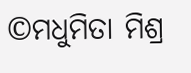©ମଧୁମିତା ମିଶ୍ର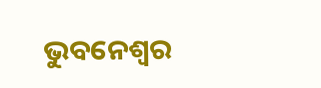ଭୁବନେଶ୍ୱର